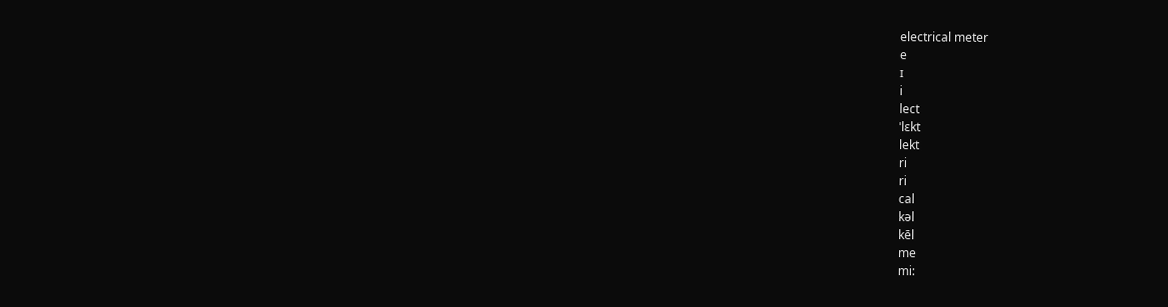electrical meter
e
ɪ
i
lect
ˈlɛkt
lekt
ri
ri
cal
kəl
kēl
me
mi: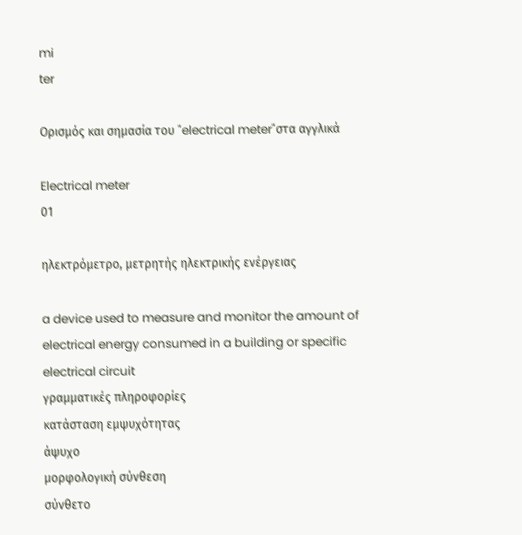mi
ter

Ορισμός και σημασία του "electrical meter"στα αγγλικά

Electrical meter
01

ηλεκτρόμετρο, μετρητής ηλεκτρικής ενέργειας

a device used to measure and monitor the amount of electrical energy consumed in a building or specific electrical circuit
γραμματικές πληροφορίες
κατάσταση εμψυχότητας
άψυχο
μορφολογική σύνθεση
σύνθετο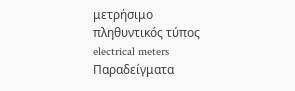μετρήσιμο
πληθυντικός τύπος
electrical meters
Παραδείγματα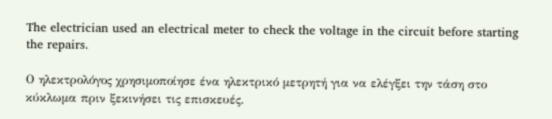The electrician used an electrical meter to check the voltage in the circuit before starting the repairs.

Ο ηλεκτρολόγος χρησιμοποίησε ένα ηλεκτρικό μετρητή για να ελέγξει την τάση στο κύκλωμα πριν ξεκινήσει τις επισκευές.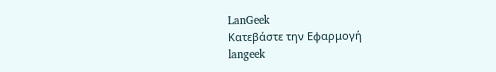LanGeek
Κατεβάστε την Εφαρμογή
langeek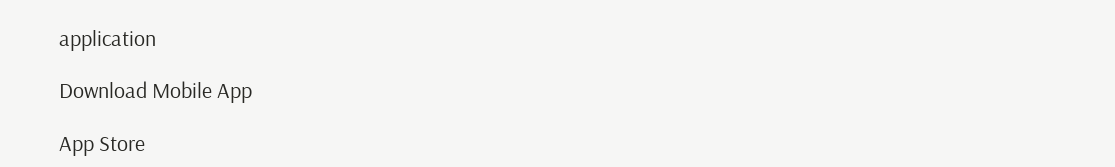application

Download Mobile App

App Store